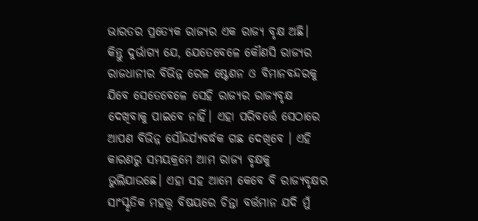ଭାରତର ପ୍ରତ୍ୟେକ ରାଜ୍ୟର ଏକ ରାଜ୍ୟ ବୃକ୍ଷ ଅଛି। କିନ୍ତୁ ଦୁର୍ଭାଗ୍ୟ ଯେ, ଯେତେବେଳେ କୌଣସି ରାଜ୍ୟର ରାଜଧାନୀର ବିଭିନ୍ନ ରେଳ ଷ୍ଟେଶନ ଓ ବିମାନବନ୍ଦରକୁ ଯିବେ ସେତେବେଳେ ସେହି ରାଜ୍ୟର ରାଜ୍ୟବୃକ୍ଷ ଦେଖିବାକୁ ପାଇବେ ନାହିଁ। ଏହା ପରିବର୍ତ୍ତେ ସେଠାରେ ଆପଣ ବିଭିନ୍ନ ସୌନ୍ଦର୍ଯ୍ୟବର୍ଦ୍ଧକ ଗଛ ଦେଖିବେ । ଏହି କାରଣରୁ ସମୟକ୍ରମେ ଆମ ରାଜ୍ୟ ବୃକ୍ଷକୁ ଭୁଲିଯାଉଛେ। ଏହା ସହ ଆମେ କେବେ ବି ରାଜ୍ୟବୃକ୍ଷର ସାଂସ୍କୃତିକ ମହତ୍ତ୍ୱ ବିଷୟରେ ଚିନ୍ତା ବର୍ତ୍ତମାନ ଯଦି ମୁଁ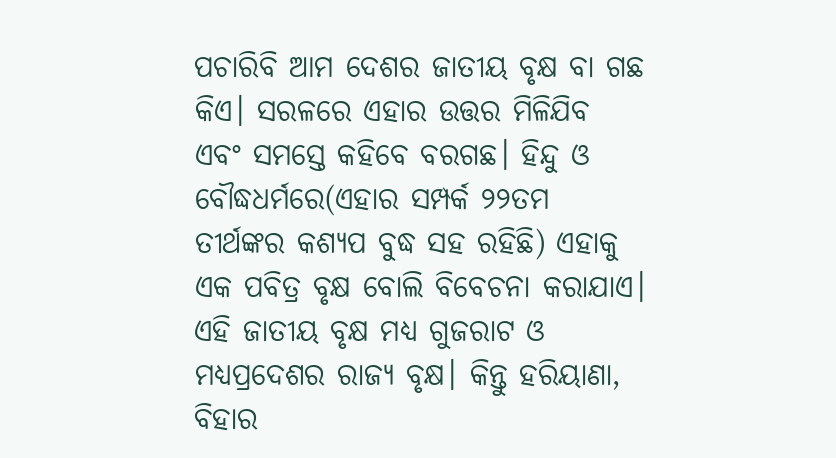ପଚାରିବି ଆମ ଦେଶର ଜାତୀୟ ବୃକ୍ଷ ବା ଗଛ କିଏ। ସରଳରେ ଏହାର ଉତ୍ତର ମିଳିଯିବ ଏବଂ ସମସ୍ତେ କହିବେ ବରଗଛ। ହିନ୍ଦୁ ଓ ବୌଦ୍ଧଧର୍ମରେ(ଏହାର ସମ୍ପର୍କ ୨୨ତମ ତୀର୍ଥଙ୍କର କଶ୍ୟପ ବୁଦ୍ଧ ସହ ରହିଛି) ଏହାକୁ ଏକ ପବିତ୍ର ବୃକ୍ଷ ବୋଲି ବିବେଚନା କରାଯାଏ। ଏହି ଜାତୀୟ ବୃକ୍ଷ ମଧ୍ୟ ଗୁଜରାଟ ଓ ମଧ୍ୟପ୍ରଦେଶର ରାଜ୍ୟ ବୃକ୍ଷ। କିନ୍ତୁ ହରିୟାଣା, ବିହାର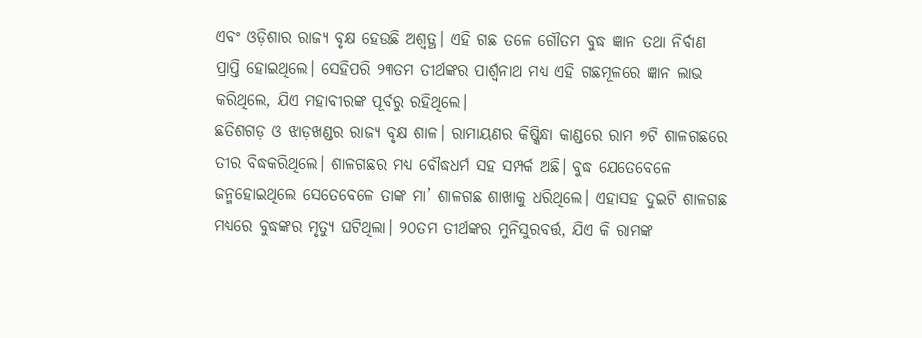ଏବଂ ଓଡ଼ିଶାର ରାଜ୍ୟ ବୃକ୍ଷ ହେଉଛି ଅଶ୍ୱତ୍ଥ। ଏହି ଗଛ ତଳେ ଗୌତମ ବୁଦ୍ଧ ଜ୍ଞାନ ତଥା ନିର୍ବାଣ ପ୍ରାପ୍ତି ହୋଇଥିଲେ। ସେହିପରି ୨୩ତମ ତୀର୍ଥଙ୍କର ପାର୍ଶ୍ୱନାଥ ମଧ୍ୟ ଏହି ଗଛମୂଳରେ ଜ୍ଞାନ ଲାଭ କରିଥିଲେ, ଯିଏ ମହାବୀରଙ୍କ ପୂର୍ବରୁ ରହିଥିଲେ।
ଛତିଶଗଡ଼ ଓ ଝାଡ଼ଖଣ୍ଡର ରାଜ୍ୟ ବୃକ୍ଷ ଶାଳ। ରାମାୟଣର କିଷ୍କିନ୍ଧା କାଣ୍ଡରେ ରାମ ୭ଟି ଶାଳଗଛରେ ତୀର ବିଦ୍ଧକରିଥିଲେ। ଶାଳଗଛର ମଧ୍ୟ ବୌଦ୍ଧଧର୍ମ ସହ ସମ୍ପର୍କ ଅଛି। ବୁଦ୍ଧ ଯେତେବେଳେ ଜନ୍ମହୋଇଥିଲେ ସେତେବେଳେ ତାଙ୍କ ମା’ ଶାଳଗଛ ଶାଖାକୁ ଧରିଥିଲେ। ଏହାସହ ଦୁଇଟି ଶାଳଗଛ ମଧ୍ୟରେ ବୁଦ୍ଧଙ୍କର ମୃତ୍ୟୁ ଘଟିଥିଲା। ୨୦ତମ ତୀର୍ଥଙ୍କର ମୁନିସୁରବର୍ତ୍ତ, ଯିଏ କି ରାମଙ୍କ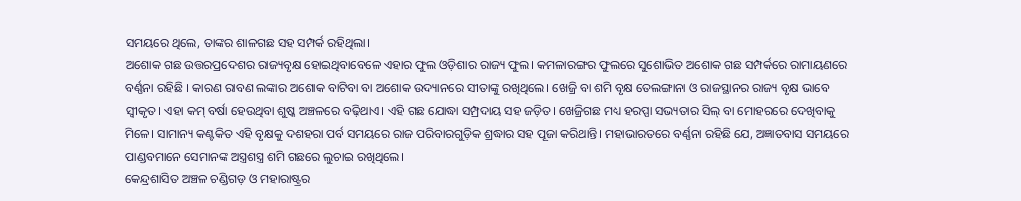ସମୟରେ ଥିଲେ, ତାଙ୍କର ଶାଳଗଛ ସହ ସମ୍ପର୍କ ରହିଥିଲା।
ଅଶୋକ ଗଛ ଉତ୍ତରପ୍ରଦେଶର ରାଜ୍ୟବୃକ୍ଷ ହୋଇଥିବାବେଳେ ଏହାର ଫୁଲ ଓଡ଼ିଶାର ରାଜ୍ୟ ଫୁଲ। କମଳାରଙ୍ଗର ଫୁଲରେ ସୁଶୋଭିତ ଅଶୋକ ଗଛ ସମ୍ପର୍କରେ ରାମାୟଣରେ ବର୍ଣ୍ଣନା ରହିଛି । କାରଣ ରାବଣ ଲଙ୍କାର ଅଶୋକ ବାଟିବା ବା ଅଶୋକ ଉଦ୍ୟାନରେ ସୀତାଙ୍କୁ ରଖିଥିଲେ। ଖେଜ୍ରି ବା ଶମି ବୃକ୍ଷ ତେଲଙ୍ଗାନା ଓ ରାଜସ୍ଥାନର ରାଜ୍ୟ ବୃକ୍ଷ ଭାବେ ସ୍ବୀକୃତ। ଏହା କମ୍ ବର୍ଷା ହେଉଥିବା ଶୁଷ୍କ ଅଞ୍ଚଳରେ ବଢ଼ିଥାଏ। ଏହି ଗଛ ଯୋଦ୍ଧା ସମ୍ପ୍ରଦାୟ ସହ ଜଡ଼ିତ। ଖେଜ୍ରିଗଛ ମଧ୍ୟ ହରପ୍ପା ସଭ୍ୟତାର ସିଲ୍ ବା ମୋହରରେ ଦେଖିବାକୁ ମିଳେ। ସାମାନ୍ୟ କଣ୍ଟକିତ ଏହି ବୃକ୍ଷକୁ ଦଶହରା ପର୍ବ ସମୟରେ ରାଜ ପରିବାରଗୁଡ଼ିକ ଶ୍ରଦ୍ଧାର ସହ ପୂଜା କରିଥାନ୍ତି। ମହାଭାରତରେ ବର୍ଣ୍ଣନା ରହିଛି ଯେ, ଅଜ୍ଞାତବାସ ସମୟରେ ପାଣ୍ଡବମାନେ ସେମାନଙ୍କ ଅସ୍ତ୍ରଶସ୍ତ୍ର ଶମି ଗଛରେ ଲୁଚାଇ ରଖିଥିଲେ।
କେନ୍ଦ୍ରଶାସିତ ଅଞ୍ଚଳ ଚଣ୍ଡିଗଡ଼ ଓ ମହାରାଷ୍ଟ୍ରର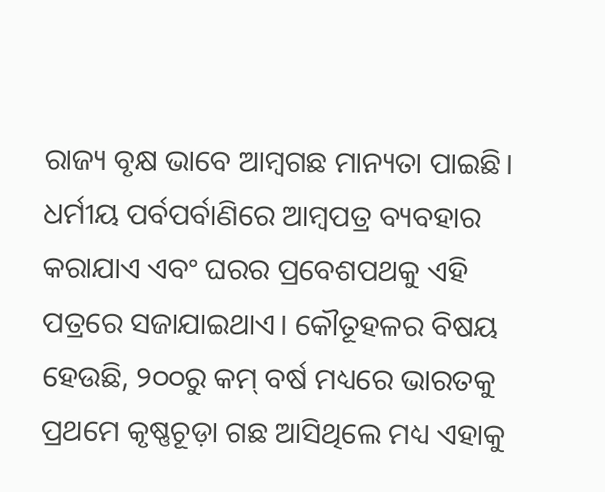ରାଜ୍ୟ ବୃକ୍ଷ ଭାବେ ଆମ୍ବଗଛ ମାନ୍ୟତା ପାଇଛି। ଧର୍ମୀୟ ପର୍ବପର୍ବାଣିରେ ଆମ୍ବପତ୍ର ବ୍ୟବହାର କରାଯାଏ ଏବଂ ଘରର ପ୍ରବେଶପଥକୁ ଏହି ପତ୍ରରେ ସଜାଯାଇଥାଏ। କୌତୂହଳର ବିଷୟ ହେଉଛି, ୨୦୦ରୁ କମ୍ ବର୍ଷ ମଧ୍ୟରେ ଭାରତକୁ ପ୍ରଥମେ କୃଷ୍ଣଚୂଡ଼ା ଗଛ ଆସିଥିଲେ ମଧ୍ୟ ଏହାକୁ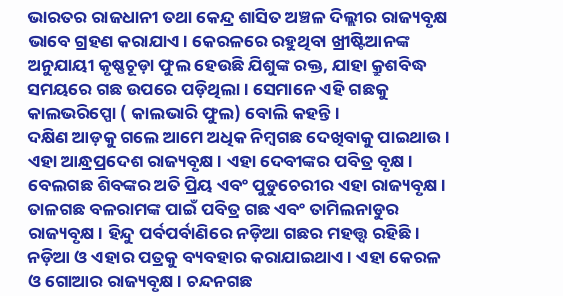ଭାରତର ରାଜଧାନୀ ତଥା କେନ୍ଦ୍ର ଶାସିତ ଅଞ୍ଚଳ ଦିଲ୍ଲୀର ରାଜ୍ୟବୃକ୍ଷ ଭାବେ ଗ୍ରହଣ କରାଯାଏ। କେରଳରେ ରହୁଥିବା ଖ୍ରୀଷ୍ଟିଆନଙ୍କ ଅନୁଯାୟୀ କୃଷ୍ଣଚୂଡ଼ା ଫୁଲ ହେଉଛି ଯିଶୁଙ୍କ ରକ୍ତ, ଯାହା କ୍ରୁଶବିଦ୍ଧ ସମୟରେ ଗଛ ଉପରେ ପଡ଼ିଥିଲା। ସେମାନେ ଏହି ଗଛକୁ କାଲଭରିପ୍ପୋ ( କାଲଭାରି ଫୁଲ) ବୋଲି କହନ୍ତି।
ଦକ୍ଷିଣ ଆଡ଼କୁ ଗଲେ ଆମେ ଅଧିକ ନିମ୍ବଗଛ ଦେଖିବାକୁ ପାଇଥାଉ। ଏହା ଆନ୍ଧ୍ରପ୍ରଦେଶ ରାଜ୍ୟବୃକ୍ଷ। ଏହା ଦେବୀଙ୍କର ପବିତ୍ର ବୃକ୍ଷ। ବେଲଗଛ ଶିବଙ୍କର ଅତି ପ୍ରିୟ ଏବଂ ପୁଡୁଚେରୀର ଏହା ରାଜ୍ୟବୃକ୍ଷ। ତାଳଗଛ ବଳରାମଙ୍କ ପାଇଁ ପବିତ୍ର ଗଛ ଏବଂ ତାମିଲନାଡୁର ରାଜ୍ୟବୃକ୍ଷ। ହିନ୍ଦୁ ପର୍ବପର୍ବାଣିରେ ନଡ଼ିଆ ଗଛର ମହତ୍ତ୍ୱ ରହିଛି। ନଡ଼ିଆ ଓ ଏହାର ପତ୍ରକୁ ବ୍ୟବହାର କରାଯାଇଥାଏ। ଏହା କେରଳ ଓ ଗୋଆର ରାଜ୍ୟବୃକ୍ଷ। ଚନ୍ଦନଗଛ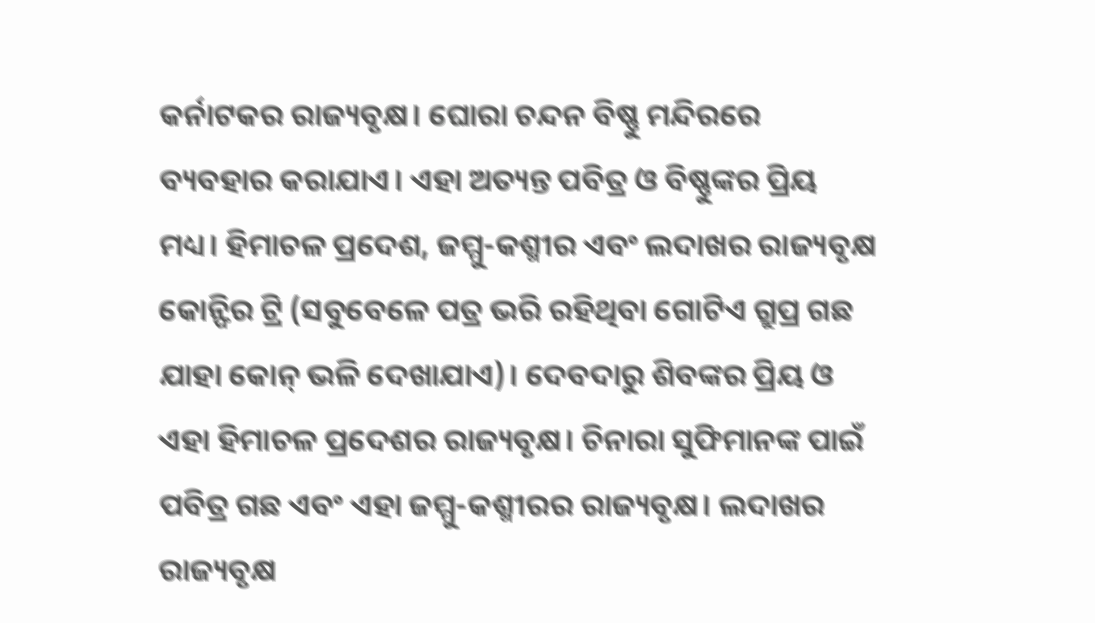କର୍ନାଟକର ରାଜ୍ୟବୃକ୍ଷ। ଘୋରା ଚନ୍ଦନ ବିଷ୍ଣୁ ମନ୍ଦିରରେ ବ୍ୟବହାର କରାଯାଏ। ଏହା ଅତ୍ୟନ୍ତ ପବିତ୍ର ଓ ବିଷ୍ଣୁଙ୍କର ପ୍ରିୟ ମଧ୍ୟ। ହିମାଚଳ ପ୍ରଦେଶ, ଜମ୍ମୁ-କଶ୍ମୀର ଏବଂ ଲଦାଖର ରାଜ୍ୟବୃକ୍ଷ କୋନ୍ଫିର ଟ୍ରି (ସବୁବେଳେ ପତ୍ର ଭରି ରହିଥିବା ଗୋଟିଏ ଗ୍ରୁପ୍ର ଗଛ ଯାହା କୋନ୍ ଭଳି ଦେଖାଯାଏ)। ଦେବଦାରୁ ଶିବଙ୍କର ପ୍ରିୟ ଓ ଏହା ହିମାଚଳ ପ୍ରଦେଶର ରାଜ୍ୟବୃକ୍ଷ। ଚିନାରା ସୁଫିମାନଙ୍କ ପାଇଁ ପବିତ୍ର ଗଛ ଏବଂ ଏହା ଜମ୍ମୁ-କଶ୍ମୀରର ରାଜ୍ୟବୃକ୍ଷ। ଲଦାଖର ରାଜ୍ୟବୃକ୍ଷ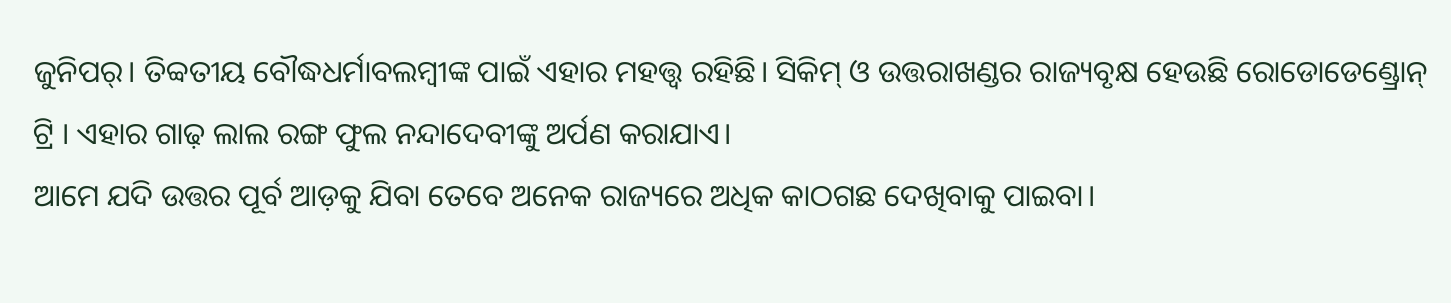ଜୁନିପର୍। ତିବ୍ବତୀୟ ବୌଦ୍ଧଧର୍ମାବଲମ୍ବୀଙ୍କ ପାଇଁ ଏହାର ମହତ୍ତ୍ୱ ରହିଛି। ସିକିମ୍ ଓ ଉତ୍ତରାଖଣ୍ଡର ରାଜ୍ୟବୃକ୍ଷ ହେଉଛି ରୋଡୋଡେଣ୍ଡ୍ରୋନ୍ ଟ୍ରି । ଏହାର ଗାଢ଼ ଲାଲ ରଙ୍ଗ ଫୁଲ ନନ୍ଦାଦେବୀଙ୍କୁ ଅର୍ପଣ କରାଯାଏ।
ଆମେ ଯଦି ଉତ୍ତର ପୂର୍ବ ଆଡ଼କୁ ଯିବା ତେବେ ଅନେକ ରାଜ୍ୟରେ ଅଧିକ କାଠଗଛ ଦେଖିବାକୁ ପାଇବା।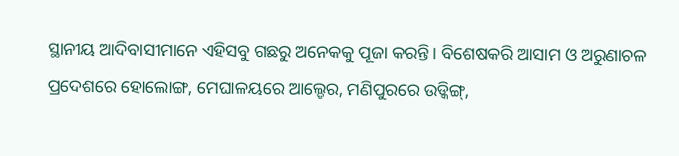ସ୍ଥାନୀୟ ଆଦିବାସୀମାନେ ଏହିସବୁ ଗଛରୁ ଅନେକକୁ ପୂଜା କରନ୍ତି। ବିଶେଷକରି ଆସାମ ଓ ଅରୁଣାଚଳ ପ୍ରଦେଶରେ ହୋଲୋଙ୍ଗ, ମେଘାଳୟରେ ଆଲ୍ଡେର, ମଣିପୁରରେ ଉଡ୍କିଙ୍ଗ୍,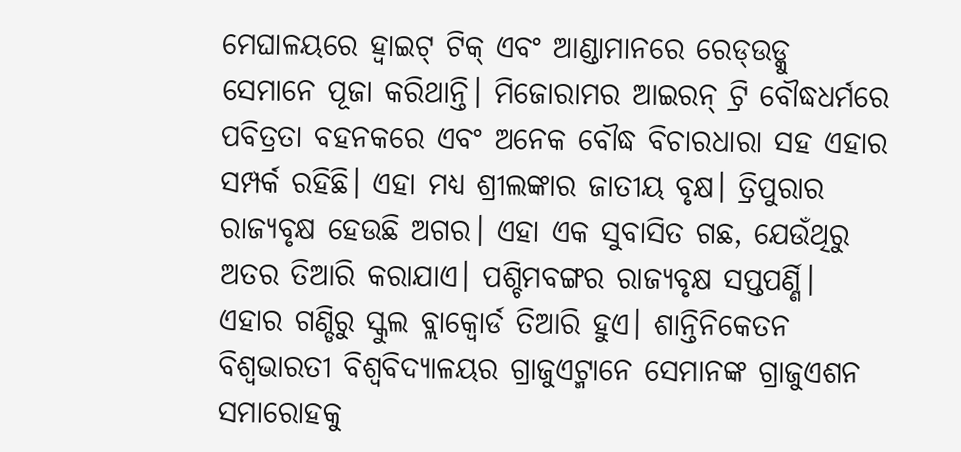ମେଘାଳୟରେ ହ୍ବାଇଟ୍ ଟିକ୍ ଏବଂ ଆଣ୍ଡାମାନରେ ରେଡ୍ଉଡ୍କୁ ସେମାନେ ପୂଜା କରିଥାନ୍ତି। ମିଜୋରାମର ଆଇରନ୍ ଟ୍ରି ବୌଦ୍ଧଧର୍ମରେ ପବିତ୍ରତା ବହନକରେ ଏବଂ ଅନେକ ବୌଦ୍ଧ ବିଚାରଧାରା ସହ ଏହାର ସମ୍ପର୍କ ରହିଛି। ଏହା ମଧ୍ୟ ଶ୍ରୀଲଙ୍କାର ଜାତୀୟ ବୃକ୍ଷ। ତ୍ରିପୁରାର ରାଜ୍ୟବୃକ୍ଷ ହେଉଛି ଅଗର। ଏହା ଏକ ସୁବାସିତ ଗଛ, ଯେଉଁଥିରୁ ଅତର ତିଆରି କରାଯାଏ। ପଶ୍ଚିମବଙ୍ଗର ରାଜ୍ୟବୃକ୍ଷ ସପ୍ତପର୍ଣ୍ଣି। ଏହାର ଗଣ୍ଡିରୁ ସ୍କୁଲ ବ୍ଲାକ୍ବୋର୍ଡ ତିଆରି ହୁଏ। ଶାନ୍ତିନିକେତନ ବିଶ୍ୱଭାରତୀ ବିଶ୍ୱବିଦ୍ୟାଳୟର ଗ୍ରାଜୁଏଟ୍ମାନେ ସେମାନଙ୍କ ଗ୍ରାଜୁଏଶନ ସମାରୋହକୁ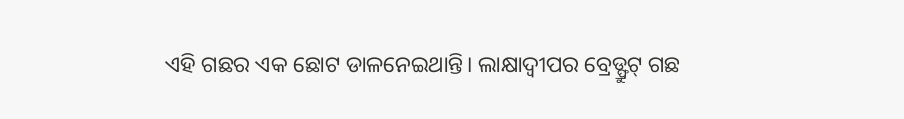ଏହି ଗଛର ଏକ ଛୋଟ ଡାଳନେଇଥାନ୍ତି। ଲାକ୍ଷାଦ୍ୱୀପର ବ୍ରେଡ୍ଫ୍ରୁଟ୍ ଗଛ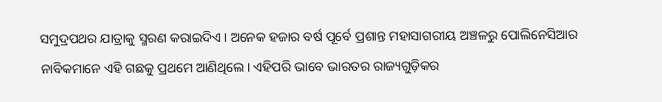ସମୁଦ୍ରପଥର ଯାତ୍ରାକୁ ସ୍ମରଣ କରାଇଦିଏ। ଅନେକ ହଜାର ବର୍ଷ ପୂର୍ବେ ପ୍ରଶାନ୍ତ ମହାସାଗରୀୟ ଅଞ୍ଚଳରୁ ପୋଲିନେସିଆର ନାବିକମାନେ ଏହି ଗଛକୁ ପ୍ରଥମେ ଆଣିଥିଲେ। ଏହିପରି ଭାବେ ଭାରତର ରାଜ୍ୟଗୁଡ଼ିକର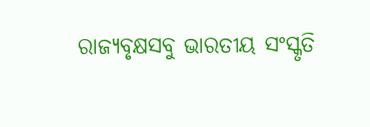ରାଜ୍ୟବୃକ୍ଷସବୁ ଭାରତୀୟ ସଂସ୍କୃତି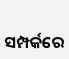ସମ୍ପର୍କରେ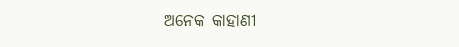ଅନେକ କାହାଣୀ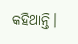କହିଥାନ୍ତି।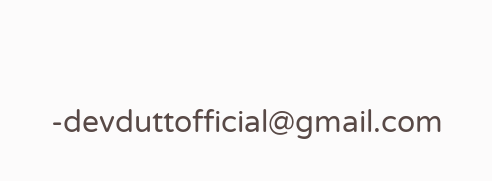-devduttofficial@gmail.com